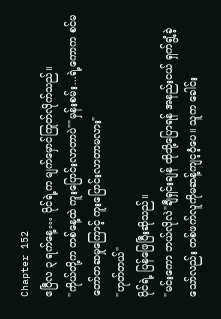Chapter 152
ဧပြီလ ၃ ရက်နေ့… ပိုင်ရဲ့က မျက်မှောင်ကြုတ်လိုက်သည်။
"ကိုယ်တို့က တစ်နေ့ထဲ ကူးပြောင်းလာတာပဲ""မှန်းစမ်း...ရဲ့ကောက စင်မတော်တဆမှုကြောင့် ကူးပြောင်းလာတာမလား"
"ဟုတ်တယ်"
ပိုင်ရဲ့ ပြန်ဖြေပြီးဆိုသည်။
"မင်းကော ဘယ်လိုလဲ"ချီရှင်းချန် ထိုသို့ပြောရန် အနည်းငယ် ရှက်ရွံ့ခဲ့သော်လည်း တစ်ဖက်လူကိုမဆန့်ကျင့ဝံ့ပေ။ သူက ခေါင်း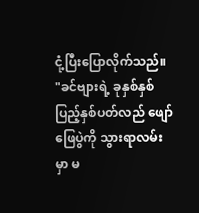ငုံ့ပြီးပြောလိုက်သည်။
"ခင်ဗျားရဲ့ ခုနှစ်နှစ်ပြည့်နှစ်ပတ်လည် ဖျော်ဖြေပွဲကို သွားရာလမ်းမှာ မ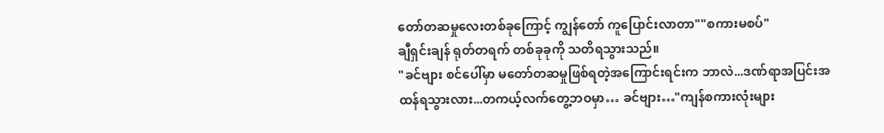တော်တဆမှုလေးတစ်ခုကြောင့် ကျွန်တော် ကူပြောင်းလာတာ""စကားမစပ်"
ချီရှင်းချန် ရုတ်တရက် တစ်ခုခုကို သတိရသွားသည်။
"ခင်ဗျား စင်ပေါ်မှာ မတော်တဆမှုဖြစ်ရတဲ့အကြောင်းရင်းက ဘာလဲ...ဒဏ်ရာအပြင်းအထန်ရသွားလား...တကယ့်လက်တွေ့ဘဝမှာ… ခင်ဗျား…"ကျန်စကားလုံးများ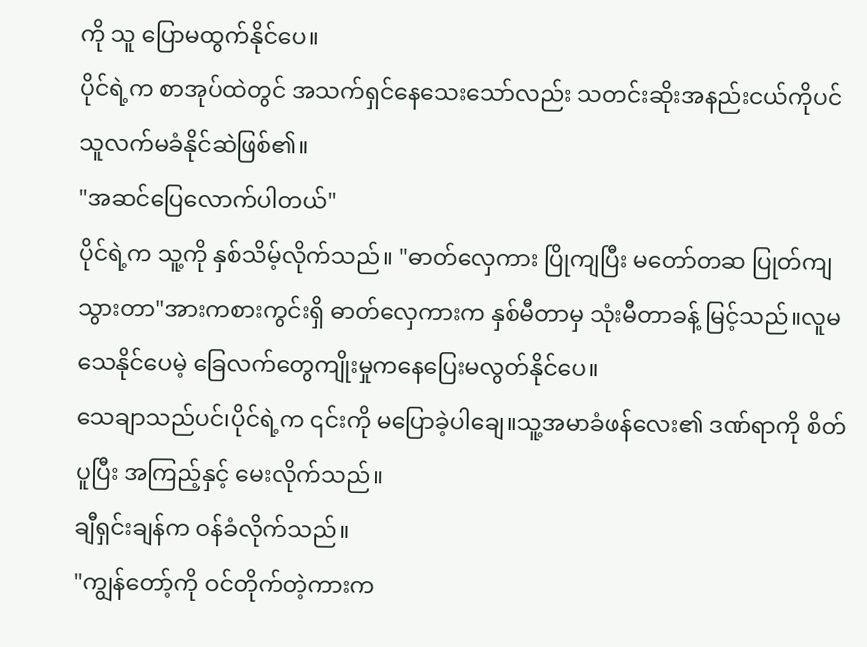ကို သူ ပြောမထွက်နိုင်ပေ။
ပိုင်ရဲ့က စာအုပ်ထဲတွင် အသက်ရှင်နေသေးသော်လည်း သတင်းဆိုးအနည်းငယ်ကိုပင် သူလက်မခံနိုင်ဆဲဖြစ်၏။
"အဆင်ပြေလောက်ပါတယ်"
ပိုင်ရဲ့က သူ့ကို နှစ်သိမ့်လိုက်သည်။ "ဓာတ်လှေကား ပြိုကျပြီး မတော်တဆ ပြုတ်ကျသွားတာ"အားကစားကွင်းရှိ ဓာတ်လှေကားက နှစ်မီတာမှ သုံးမီတာခန့် မြင့်သည်။လူမသေနိုင်ပေမဲ့ ခြေလက်တွေကျိုးမှုကနေပြေးမလွတ်နိုင်ပေ။
သေချာသည်ပင်၊ပိုင်ရဲ့က ၎င်းကို မပြောခဲ့ပါချေ။သူ့အမာခံဖန်လေး၏ ဒဏ်ရာကို စိတ်ပူပြီး အကြည့်နှင့် မေးလိုက်သည်။
ချီရှင်းချန်က ဝန်ခံလိုက်သည်။
"ကျွန်တော့်ကို ဝင်တိုက်တဲ့ကားက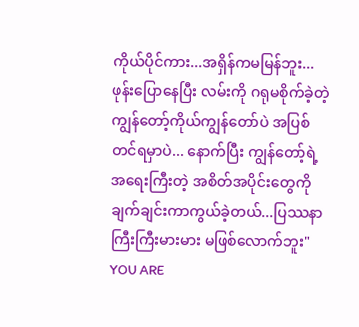ကိုယ်ပိုင်ကား...အရှိန်ကမမြန်ဘူး... ဖုန်းပြောနေပြီး လမ်းကို ဂရုမစိုက်ခဲ့တဲ့ကျွန်တော့်ကိုယ်ကျွန်တော်ပဲ အပြစ်တင်ရမှာပဲ... နောက်ပြီး ကျွန်တော့်ရဲ့ အရေးကြီးတဲ့ အစိတ်အပိုင်းတွေကို ချက်ချင်းကာကွယ်ခဲ့တယ်...ပြဿနာကြီးကြီးမားမား မဖြစ်လောက်ဘူး"
YOU ARE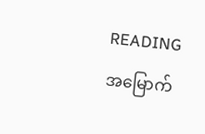READING
အမြောက်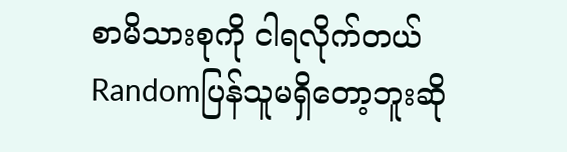စာမိသားစုကို ငါရလိုက်တယ်
Randomပြန်သူမရှိတော့ဘူးဆို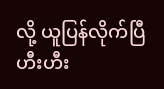လို့ ယူပြန်လိုက်ပြီ ဟီးဟီး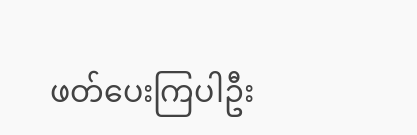ဖတ်ပေးကြပါဦး